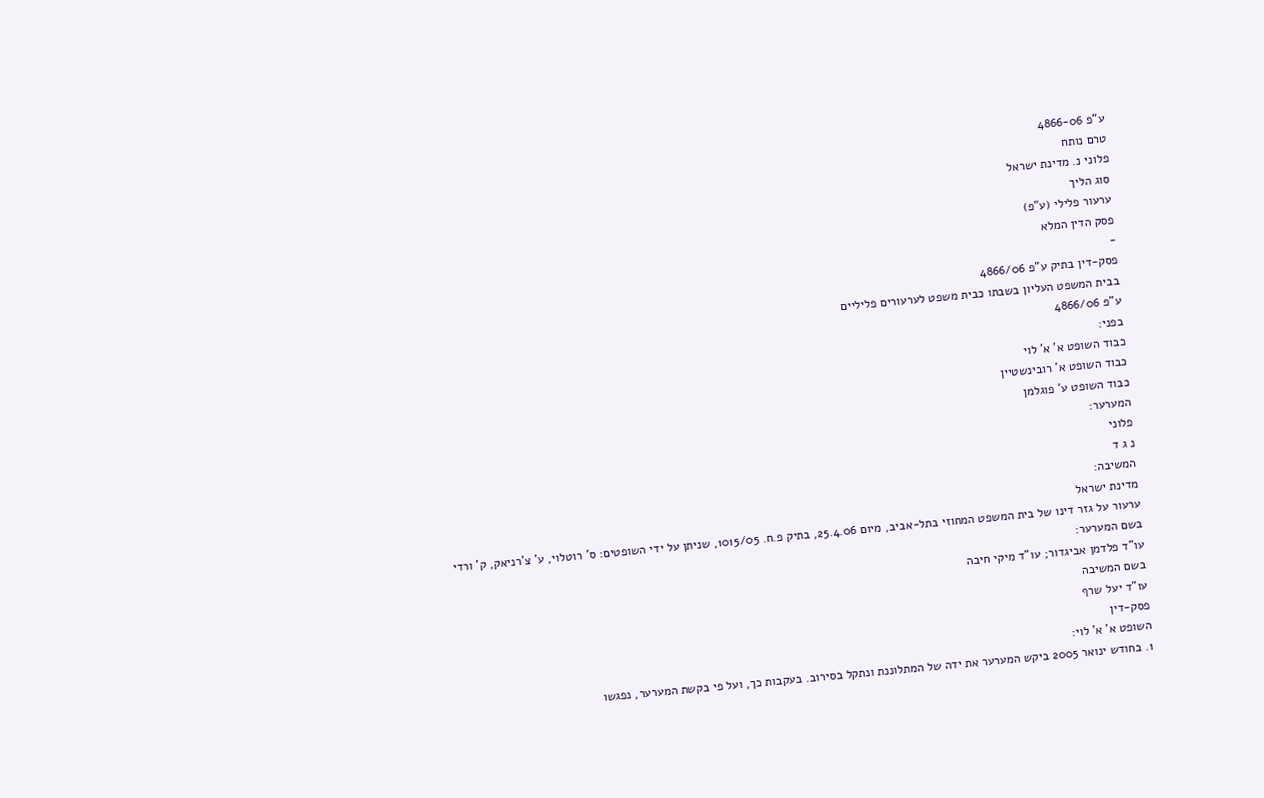ע"פ 4866-06
טרם נותח
פלוני נ. מדינת ישראל
סוג הליך
ערעור פלילי (ע"פ)
פסק הדין המלא
-
פסק-דין בתיק ע"פ 4866/06
בבית המשפט העליון בשבתו כבית משפט לערעורים פליליים
ע"פ 4866/06
בפני:
כבוד השופט א' א' לוי
כבוד השופט א' רובינשטיין
כבוד השופט ע' פוגלמן
המערער:
פלוני
נ ג ד
המשיבה:
מדינת ישראל
ערעור על גזר דינו של בית המשפט המחוזי בתל-אביב, מיום 25.4.06, בתיק פ.ח. 1015/05, שניתן על ידי השופטים: ס' רוטלוי, ע' צ'רניאק, ק' ורדי
בשם המערער:
עו"ד פלדמן אביגדור; עו"ד מיקי חיבה
בשם המשיבה
עו"ד יעל שרף
פסק-דין
השופט א' א' לוי:
1. בחודש ינואר 2005 ביקש המערער את ידה של המתלוננת ונתקל בסירוב. בעקבות כך, ועל פי בקשת המערער, נפגשו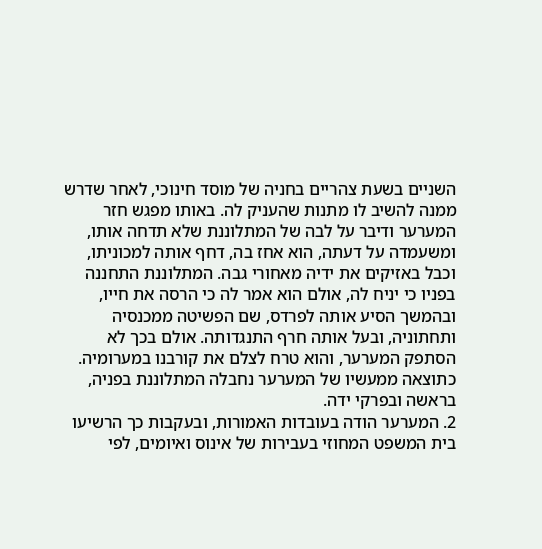השניים בשעת צהריים בחניה של מוסד חינוכי, לאחר שדרש ממנה להשיב לו מתנות שהעניק לה. באותו מפגש חזר המערער ודיבר על לבה של המתלוננת שלא תדחה אותו, ומשעמדה על דעתה, הוא אחז בה, דחף אותה למכוניתו, וכבל באזיקים את ידיה מאחורי גבה. המתלוננת התחננה בפניו כי יניח לה, אולם הוא אמר לה כי הרסה את חייו, ובהמשך הסיע אותה לפרדס, שם הפשיטה ממכנסיה ותחתוניה, ובעל אותה חרף התנגדותה. אולם בכך לא הסתפק המערער, והוא טרח לצלם את קורבנו במערומיה. כתוצאה ממעשיו של המערער נחבלה המתלוננת בפניה, בראשה ובפרקי ידה.
2. המערער הודה בעובדות האמורות, ובעקבות כך הרשיעו בית המשפט המחוזי בעבירות של אינוס ואיומים, לפי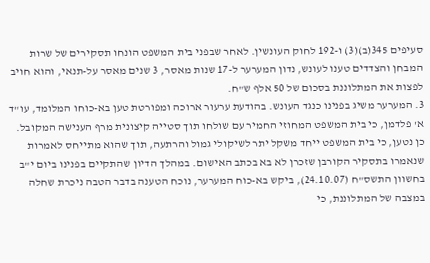סעיפים 345(ב)(3) ו-192 לחוק העונשין. לאחר שבפני בית המשפט הונחו תסקירים של שרות המבחן והצדדים טענו לעונש, נדון המערער ל-17 שנות מאסר, 3 שנים מאסר על-תנאי, והוא חויב לפצות את המתלוננת בסכום של 50 אלף ש"ח.
3. המערער משיג בפנינו כנגד העונש. בהודעת ערעור ארוכה ומפורטת טען בא-כוחו המלומד, עו"ד א' פלדמן, כי בית המשפט המחוזי החמיר עם שולחו תוך סטייה קיצונית מרף הענישה המקובל. כן נטען, כי בית המשפט ייחד משקל יתר לשיקולי גמול והרתעה, תוך שהוא מתייחס לאמרות שנאמרו בתסקיר הקורבן שזכרן לא בא בכתב האישום. במהלך הדיון שהתקיים בפנינו ביום י"ב בחשוון התשס"ח (24.10.07), ביקש בא-כוח המערער, נוכח הטענה בדבר הטבה ניכרת שחלה במצבה של המתלוננת, כי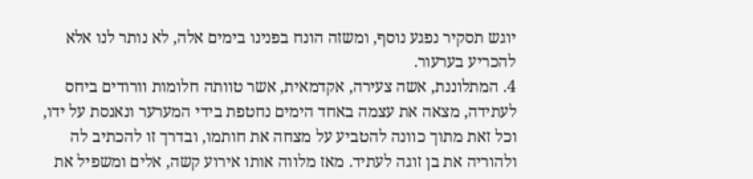יוגש תסקיר נפגע נוסף, ומשזה הונח בפנינו בימים אלה, לא נותר לנו אלא להכריע בערעור.
4. המתלוננת, אשה צעירה, אקדמאית, אשר טוותה חלומות וורודים ביחס לעתידה, מצאה את עצמה באחד הימים נחטפת בידי המערער ונאנסת על ידו, וכל זאת מתוך כוונה להטביע על מצחה את חותמו, ובדרך זו להכתיב לה ולהוריה את בן זוגה לעתיד. מאז מלווה אותו אירוע קשה, אלים ומשפיל את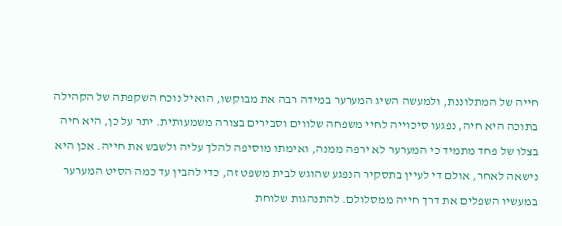חייה של המתלוננת, ולמעשה השיג המערער במידה רבה את מבוקשו, הואיל נוכח השקפתה של הקהילה בתוכה היא חיה, נפגעו סיכוייה לחיי משפחה שלווים וסבירים בצורה משמעותית. יתר על כן, היא חיה בצלו של פחד מתמיד כי המערער לא ירפה ממנה, ואימתו מוסיפה להלך עליה ולשבש את חייה. אכן היא נישאה לאחר, אולם די לעיין בתסקיר הנפגע שהוגש לבית משפט זה, כדי להבין עד כמה הסיט המערער במעשיו השפלים את דרך חייה ממסלולם. להתנהגות שלוחת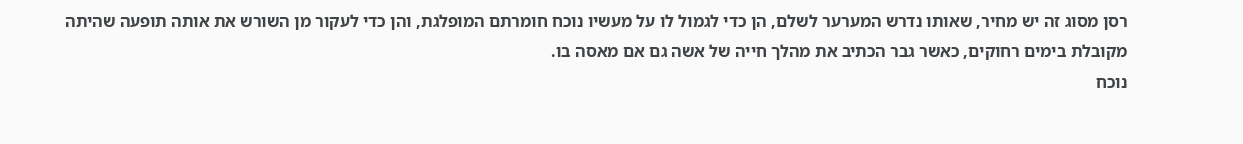רסן מסוג זה יש מחיר, שאותו נדרש המערער לשלם, הן כדי לגמול לו על מעשיו נוכח חומרתם המופלגת, והן כדי לעקור מן השורש את אותה תופעה שהיתה מקובלת בימים רחוקים, כאשר גבר הכתיב את מהלך חייה של אשה גם אם מאסה בו.
נוכח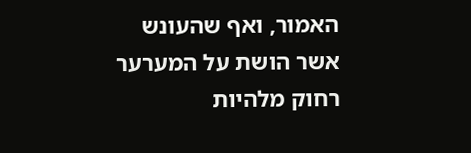האמור, ואף שהעונש אשר הושת על המערער רחוק מלהיות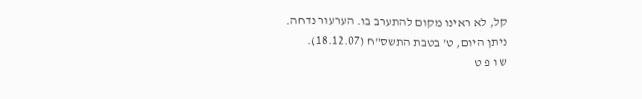קל, לא ראינו מקום להתערב בו. הערעור נדחה.
ניתן היום, ט' בטבת התשס"ח (18.12.07).
ש ו פ ט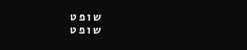ש ו פ ט
ש ו פ ט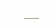___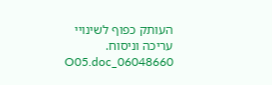העותק כפוף לשינויי עריכה וניסוח. 06048660_O05.doc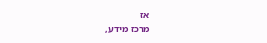אז
מרכז מידע,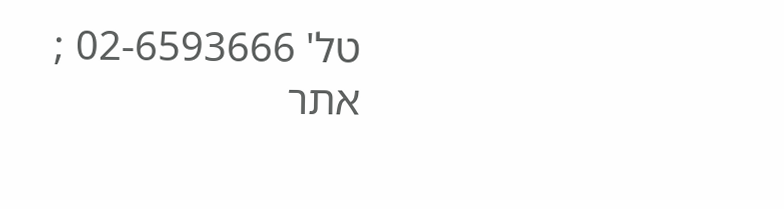טל' 02-6593666 ; אתר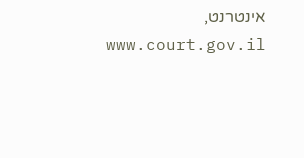אינטרנט, www.court.gov.il